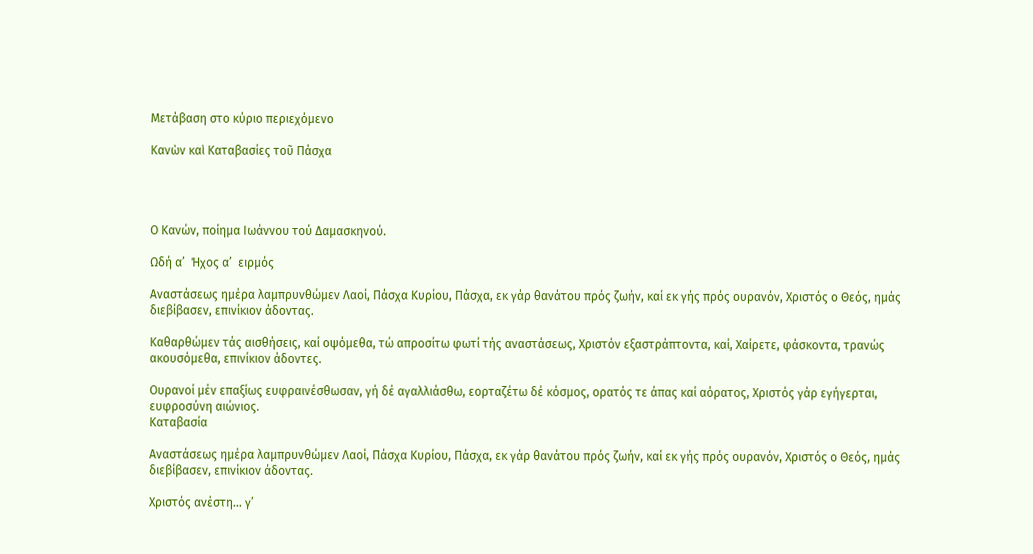Μετάβαση στο κύριο περιεχόμενο

Κανὼν καὶ Καταβασίες τοῦ Πάσχα




Ο Κανών, ποίημα Ιωάννου τού Δαμασκηνού.

Ωδή α’  Ήχος α’  ειρμός

Αναστάσεως ημέρα λαμπρυνθώμεν Λαοί, Πάσχα Κυρίου, Πάσχα, εκ γάρ θανάτου πρός ζωήν, καί εκ γής πρός ουρανόν, Χριστός ο Θεός, ημάς διεβίβασεν, επινίκιον άδοντας.

Καθαρθώμεν τάς αισθήσεις, καί οψόμεθα, τώ απροσίτω φωτί τής αναστάσεως, Χριστόν εξαστράπτοντα, καί, Χαίρετε, φάσκοντα, τρανώς ακουσόμεθα, επινίκιον άδοντες.

Ουρανοί μέν επαξίως ευφραινέσθωσαν, γή δέ αγαλλιάσθω, εορταζέτω δέ κόσμος, ορατός τε άπας καί αόρατος, Χριστός γάρ εγήγερται, ευφροσύνη αιώνιος.
Καταβασία

Αναστάσεως ημέρα λαμπρυνθώμεν Λαοί, Πάσχα Κυρίου, Πάσχα, εκ γάρ θανάτου πρός ζωήν, καί εκ γής πρός ουρανόν, Χριστός ο Θεός, ημάς διεβίβασεν, επινίκιον άδοντας.

Χριστός ανέστη… γ’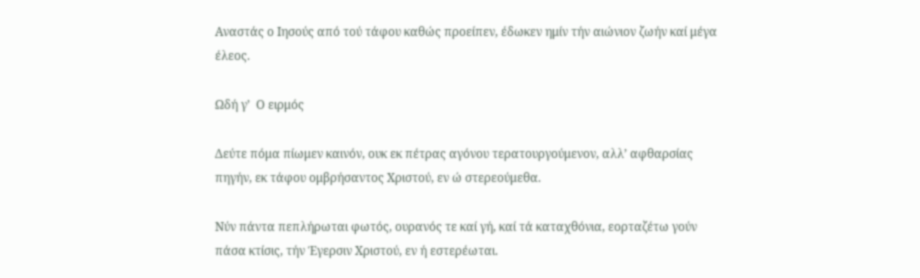Αναστάς ο Ιησούς από τού τάφου καθώς προείπεν, έδωκεν ημίν τήν αιώνιον ζωήν καί μέγα έλεος.

Ωδή γ’  Ο ειρμός

Δεύτε πόμα πίωμεν καινόν, ουκ εκ πέτρας αγόνου τερατουργούμενον, αλλ’ αφθαρσίας πηγήν, εκ τάφου ομβρήσαντος Χριστού, εν ώ στερεούμεθα.

Νύν πάντα πεπλήρωται φωτός, ουρανός τε καί γή, καί τά καταχθόνια, εορταζέτω γούν πάσα κτίσις, τήν Έγερσιν Χριστού, εν ή εστερέωται.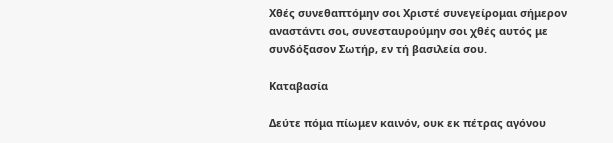Χθές συνεθαπτόμην σοι Χριστέ συνεγείρομαι σήμερον αναστάντι σοι, συνεσταυρούμην σοι χθές αυτός με συνδόξασον Σωτήρ, εν τή βασιλεία σου.

Καταβασία

Δεύτε πόμα πίωμεν καινόν, ουκ εκ πέτρας αγόνου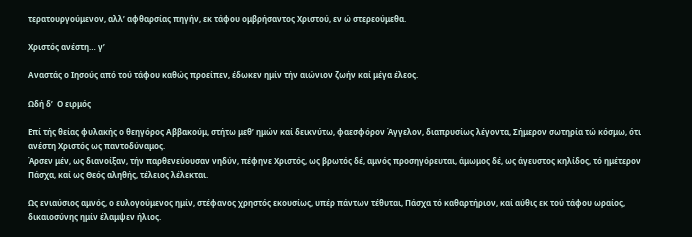τερατουργούμενον, αλλ’ αφθαρσίας πηγήν, εκ τάφου ομβρήσαντος Χριστού, εν ώ στερεούμεθα.

Χριστός ανέστη… γ’

Αναστάς ο Ιησούς από τού τάφου καθώς προείπεν, έδωκεν ημίν τήν αιώνιον ζωήν καί μέγα έλεος.

Ωδή δ’  Ο ειρμός

Επί τής θείας φυλακής ο θεηγόρος Αββακούμ, στήτω μεθ’ ημών καί δεικνύτω, φαεσφόρον Άγγελον, διαπρυσίως λέγοντα, Σήμερον σωτηρία τώ κόσμω, ότι ανέστη Χριστός ως παντοδύναμος.
Άρσεν μέν, ως διανοίξαν, τήν παρθενεύουσαν νηδύν, πέφηνε Χριστός, ως βρωτός δέ, αμνός προσηγόρευται, άμωμος δέ, ως άγευστος κηλίδος, τό ημέτερον Πάσχα, καί ως Θεός αληθής, τέλειος λέλεκται.

Ως ενιαύσιος αμνός, ο ευλογούμενος ημίν, στέφανος χρηστός εκουσίως, υπέρ πάντων τέθυται, Πάσχα τό καθαρτήριον, καί αύθις εκ τού τάφου ωραίος, δικαιοσύνης ημίν έλαμψεν ήλιος.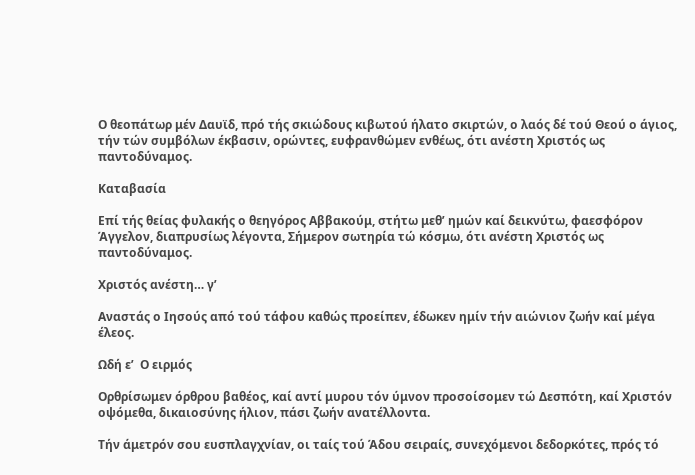Ο θεοπάτωρ μέν Δαυϊδ, πρό τής σκιώδους κιβωτού ήλατο σκιρτών, ο λαός δέ τού Θεού ο άγιος, τήν τών συμβόλων έκβασιν, ορώντες, ευφρανθώμεν ενθέως, ότι ανέστη Χριστός ως παντοδύναμος.

Καταβασία

Επί τής θείας φυλακής ο θεηγόρος Αββακούμ, στήτω μεθ’ ημών καί δεικνύτω, φαεσφόρον Άγγελον, διαπρυσίως λέγοντα, Σήμερον σωτηρία τώ κόσμω, ότι ανέστη Χριστός ως παντοδύναμος.

Χριστός ανέστη… γ’

Αναστάς ο Ιησούς από τού τάφου καθώς προείπεν, έδωκεν ημίν τήν αιώνιον ζωήν καί μέγα έλεος.

Ωδή ε’  Ο ειρμός

Ορθρίσωμεν όρθρου βαθέος, καί αντί μυρου τόν ύμνον προσοίσομεν τώ Δεσπότη, καί Χριστόν οψόμεθα, δικαιοσύνης ήλιον, πάσι ζωήν ανατέλλοντα.

Τήν άμετρόν σου ευσπλαγχνίαν, οι ταίς τού Άδου σειραίς, συνεχόμενοι δεδορκότες, πρός τό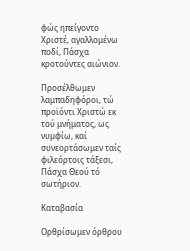φώς ηπείγοντο Χριστέ, αγαλλομένω ποδί, Πάσχα κροτούντες αιώνιον.

Προσέλθωμεν λαμπαδηφόροι, τώ προϊόντι Χριστώ εκ τού μνήματος, ως νυμφίω, καί συνεορτάσωμεν ταίς φιλεόρτοις τάξεσι, Πάσχα Θεού τό σωτήριον.

Καταβασία

Ορθρίσωμεν όρθρου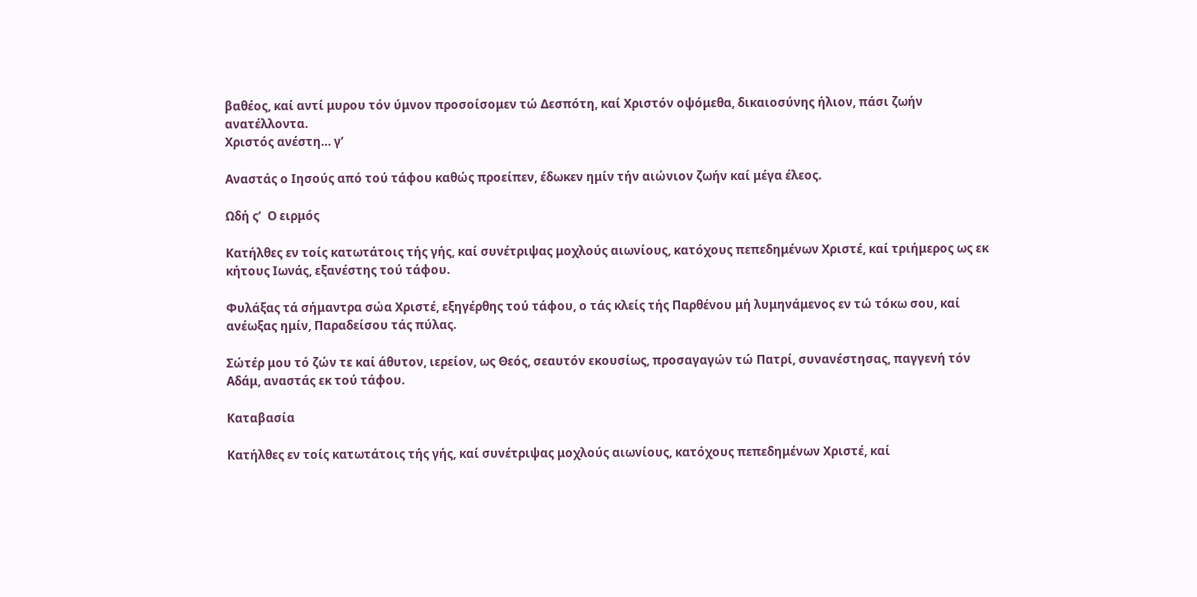βαθέος, καί αντί μυρου τόν ύμνον προσοίσομεν τώ Δεσπότη, καί Χριστόν οψόμεθα, δικαιοσύνης ήλιον, πάσι ζωήν ανατέλλοντα.
Χριστός ανέστη… γ’

Αναστάς ο Ιησούς από τού τάφου καθώς προείπεν, έδωκεν ημίν τήν αιώνιον ζωήν καί μέγα έλεος.

Ωδή ς’  Ο ειρμός

Κατήλθες εν τοίς κατωτάτοις τής γής, καί συνέτριψας μοχλούς αιωνίους, κατόχους πεπεδημένων Χριστέ, καί τριήμερος ως εκ κήτους Ιωνάς, εξανέστης τού τάφου.

Φυλάξας τά σήμαντρα σώα Χριστέ, εξηγέρθης τού τάφου, ο τάς κλείς τής Παρθένου μή λυμηνάμενος εν τώ τόκω σου, καί ανέωξας ημίν, Παραδείσου τάς πύλας.

Σώτέρ μου τό ζών τε καί άθυτον, ιερείον, ως Θεός, σεαυτόν εκουσίως, προσαγαγών τώ Πατρί, συνανέστησας, παγγενή τόν Αδάμ, αναστάς εκ τού τάφου.

Καταβασία

Κατήλθες εν τοίς κατωτάτοις τής γής, καί συνέτριψας μοχλούς αιωνίους, κατόχους πεπεδημένων Χριστέ, καί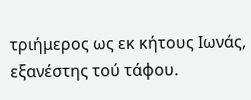τριήμερος ως εκ κήτους Ιωνάς, εξανέστης τού τάφου.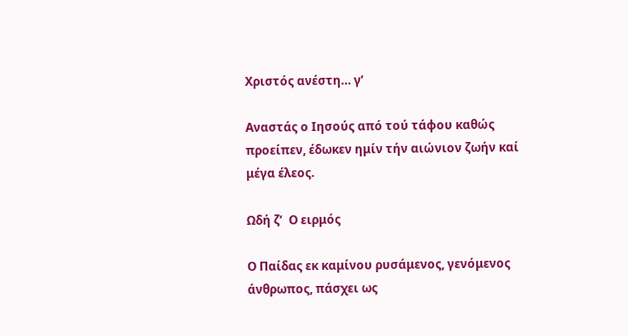Χριστός ανέστη… γ’

Αναστάς ο Ιησούς από τού τάφου καθώς προείπεν, έδωκεν ημίν τήν αιώνιον ζωήν καί μέγα έλεος.

Ωδή ζ’  Ο ειρμός

Ο Παίδας εκ καμίνου ρυσάμενος, γενόμενος άνθρωπος, πάσχει ως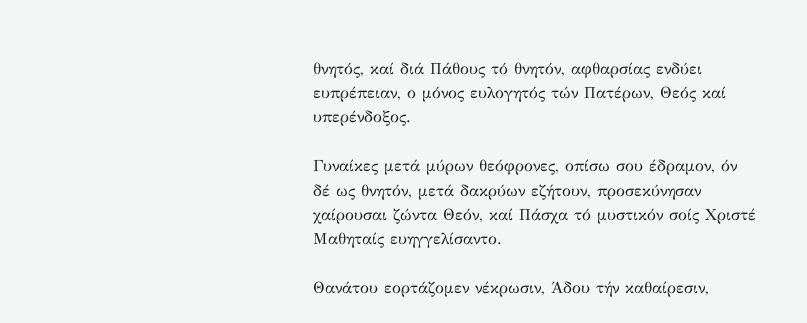θνητός, καί διά Πάθους τό θνητόν, αφθαρσίας ενδύει ευπρέπειαν, ο μόνος ευλογητός τών Πατέρων, Θεός καί υπερένδοξος.

Γυναίκες μετά μύρων θεόφρονες, οπίσω σου έδραμον, όν δέ ως θνητόν, μετά δακρύων εζήτουν, προσεκύνησαν χαίρουσαι ζώντα Θεόν, καί Πάσχα τό μυστικόν σοίς Χριστέ Μαθηταίς ευηγγελίσαντο.

Θανάτου εορτάζομεν νέκρωσιν, Άδου τήν καθαίρεσιν,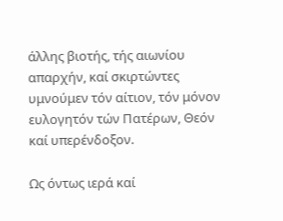άλλης βιοτής, τής αιωνίου απαρχήν, καί σκιρτώντες υμνούμεν τόν αίτιον, τόν μόνον ευλογητόν τών Πατέρων, Θεόν καί υπερένδοξον.

Ως όντως ιερά καί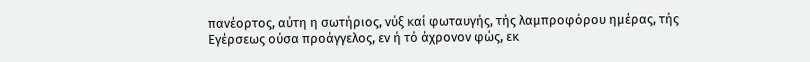πανέορτος, αύτη η σωτήριος, νύξ καί φωταυγής, τής λαμπροφόρου ημέρας, τής Εγέρσεως ούσα προάγγελος, εν ή τό άχρονον φώς, εκ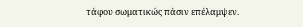τάφου σωματικώς πάσιν επέλαμψεν.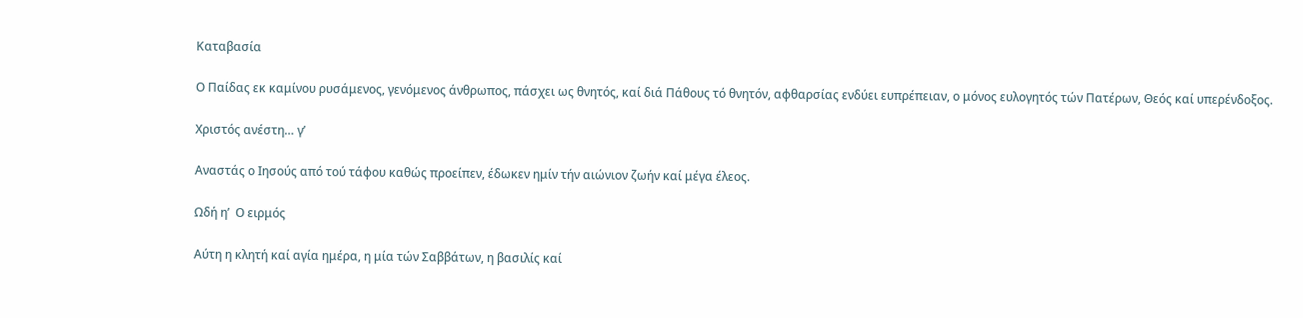Καταβασία

Ο Παίδας εκ καμίνου ρυσάμενος, γενόμενος άνθρωπος, πάσχει ως θνητός, καί διά Πάθους τό θνητόν, αφθαρσίας ενδύει ευπρέπειαν, ο μόνος ευλογητός τών Πατέρων, Θεός καί υπερένδοξος.

Χριστός ανέστη… γ’

Αναστάς ο Ιησούς από τού τάφου καθώς προείπεν, έδωκεν ημίν τήν αιώνιον ζωήν καί μέγα έλεος.

Ωδή η’  Ο ειρμός

Αύτη η κλητή καί αγία ημέρα, η μία τών Σαββάτων, η βασιλίς καί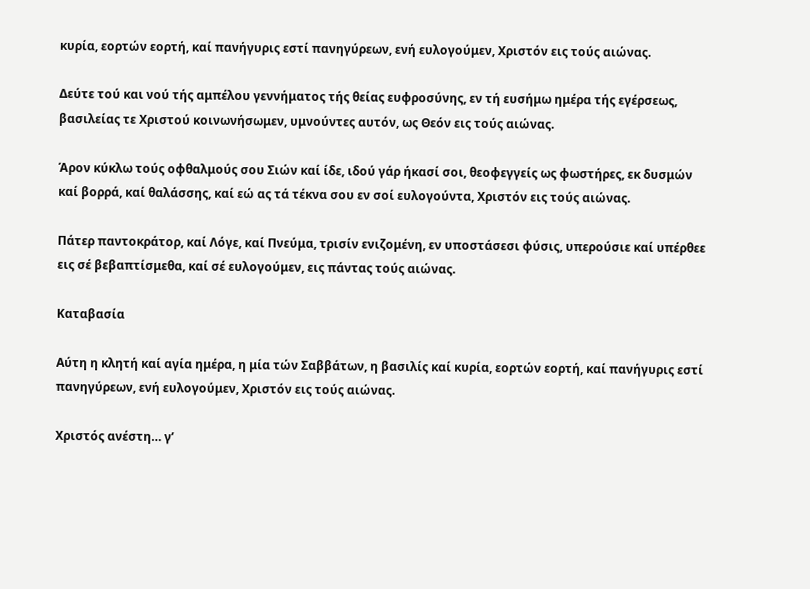κυρία, εορτών εορτή, καί πανήγυρις εστί πανηγύρεων, ενή ευλογούμεν, Χριστόν εις τούς αιώνας.

Δεύτε τού και νού τής αμπέλου γεννήματος τής θείας ευφροσύνης, εν τή ευσήμω ημέρα τής εγέρσεως, βασιλείας τε Χριστού κοινωνήσωμεν, υμνούντες αυτόν, ως Θεόν εις τούς αιώνας.

Άρον κύκλω τούς οφθαλμούς σου Σιών καί ίδε, ιδού γάρ ήκασί σοι, θεοφεγγείς ως φωστήρες, εκ δυσμών καί βορρά, καί θαλάσσης, καί εώ ας τά τέκνα σου εν σοί ευλογούντα, Χριστόν εις τούς αιώνας.

Πάτερ παντοκράτορ, καί Λόγε, καί Πνεύμα, τρισίν ενιζομένη, εν υποστάσεσι φύσις, υπερούσιε καί υπέρθεε εις σέ βεβαπτίσμεθα, καί σέ ευλογούμεν, εις πάντας τούς αιώνας.

Καταβασία

Αύτη η κλητή καί αγία ημέρα, η μία τών Σαββάτων, η βασιλίς καί κυρία, εορτών εορτή, καί πανήγυρις εστί πανηγύρεων, ενή ευλογούμεν, Χριστόν εις τούς αιώνας.

Χριστός ανέστη… γ’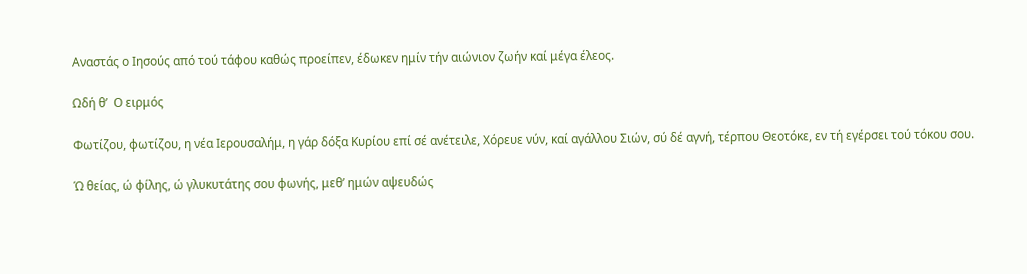Αναστάς ο Ιησούς από τού τάφου καθώς προείπεν, έδωκεν ημίν τήν αιώνιον ζωήν καί μέγα έλεος.

Ωδή θ’  Ο ειρμός

Φωτίζου, φωτίζου, η νέα Ιερουσαλήμ, η γάρ δόξα Κυρίου επί σέ ανέτειλε, Χόρευε νύν, καί αγάλλου Σιών, σύ δέ αγνή, τέρπου Θεοτόκε, εν τή εγέρσει τού τόκου σου.

Ώ θείας, ώ φίλης, ώ γλυκυτάτης σου φωνής, μεθ’ ημών αψευδώς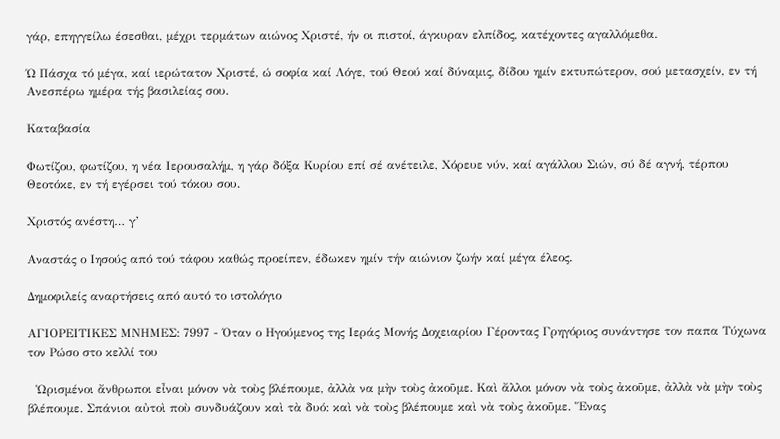γάρ, επηγγείλω έσεσθαι, μέχρι τερμάτων αιώνος Χριστέ, ήν οι πιστοί, άγκυραν ελπίδος, κατέχοντες αγαλλόμεθα.

Ώ Πάσχα τό μέγα, καί ιερώτατον Χριστέ, ώ σοφία καί Λόγε, τού Θεού καί δύναμις, δίδου ημίν εκτυπώτερον, σού μετασχείν, εν τή Ανεσπέρω ημέρα τής βασιλείας σου.

Καταβασία

Φωτίζου, φωτίζου, η νέα Ιερουσαλήμ, η γάρ δόξα Κυρίου επί σέ ανέτειλε, Χόρευε νύν, καί αγάλλου Σιών, σύ δέ αγνή, τέρπου Θεοτόκε, εν τή εγέρσει τού τόκου σου.

Χριστός ανέστη… γ’

Αναστάς ο Ιησούς από τού τάφου καθώς προείπεν, έδωκεν ημίν τήν αιώνιον ζωήν καί μέγα έλεος.

Δημοφιλείς αναρτήσεις από αυτό το ιστολόγιο

ΑΓΙΟΡΕΙΤΙΚΕΣ ΜΝΗΜΕΣ: 7997 - Όταν ο Ηγούμενος της Ιεράς Μονής Δοχειαρίου Γέροντας Γρηγόριος συνάντησε τον παπα Τύχωνα τον Ρώσο στο κελλί του

  Ὡρισμένοι ἄνθρωποι εἶναι μόνον νὰ τοὺς βλέπουμε, ἀλλὰ να μὴν τοὺς ἀκοῦμε. Καὶ ἄλλοι μόνον νὰ τοὺς ἀκοῦμε, ἀλλὰ νὰ μὴν τοὺς βλέπουμε. Σπάνιοι αὐτοὶ ποὺ συνδυάζουν καὶ τὰ δυό: καὶ νὰ τοὺς βλέπουμε καὶ νὰ τοὺς ἀκοῦμε. Ἕνας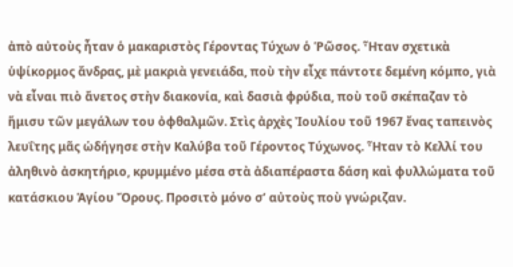ἀπὸ αὐτοὺς ἦταν ὁ μακαριστὸς Γέροντας Τύχων ὁ Ῥῶσος. Ἦταν σχετικὰ ὑψίκορμος ἄνδρας, μὲ μακριὰ γενειάδα, ποὺ τὴν εἶχε πάντοτε δεμένη κόμπο, γιὰ νὰ εἶναι πιὸ ἄνετος στὴν διακονία, καὶ δασιὰ φρύδια, ποὺ τοῦ σκέπαζαν τὸ ἥμισυ τῶν μεγάλων του ὀφθαλμῶν. Στὶς ἀρχὲς Ἰουλίου τοῦ 1967 ἔνας ταπεινὸς λευΐτης μᾶς ὡδήγησε στὴν Καλύβα τοῦ Γέροντος Τύχωνος. Ἦταν τὸ Κελλί του ἀληθινὸ ἀσκητήριο, κρυμμένο μέσα στὰ ἀδιαπέραστα δάση καὶ φυλλώματα τοῦ κατάσκιου Ἁγίου Ὄρους. Προσιτὸ μόνο σ’ αὐτοὺς ποὺ γνώριζαν.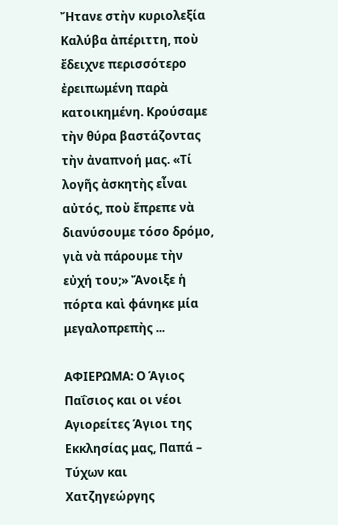Ἤτανε στὴν κυριολεξία Καλύβα ἀπέριττη, ποὺ ἔδειχνε περισσότερο ἐρειπωμένη παρὰ κατοικημένη. Κρούσαμε τὴν θύρα βαστάζοντας τὴν ἀναπνοή μας. «Τί λογῆς ἀσκητὴς εἶναι αὐτός, ποὺ ἔπρεπε νὰ διανύσουμε τόσο δρόμο, γιὰ νὰ πάρουμε τὴν εὐχή του;» Ἄνοιξε ἡ πόρτα καὶ φάνηκε μία μεγαλοπρεπὴς ...

ΑΦΙΕΡΩΜΑ: Ο Άγιος Παΐσιος και οι νέοι Αγιορείτες Άγιοι της Εκκλησίας μας, Παπά – Τύχων και Χατζηγεώργης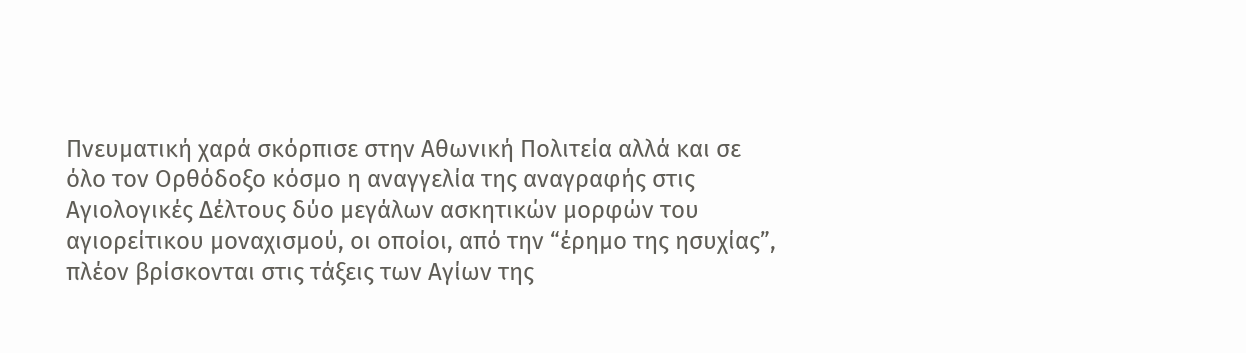Πνευματική χαρά σκόρπισε στην Αθωνική Πολιτεία αλλά και σε όλο τον Ορθόδοξο κόσμο η αναγγελία της αναγραφής στις Αγιολογικές Δέλτους δύο μεγάλων ασκητικών μορφών του αγιορείτικου μοναχισμού, οι οποίοι, από την “έρημο της ησυχίας”, πλέον βρίσκονται στις τάξεις των Αγίων της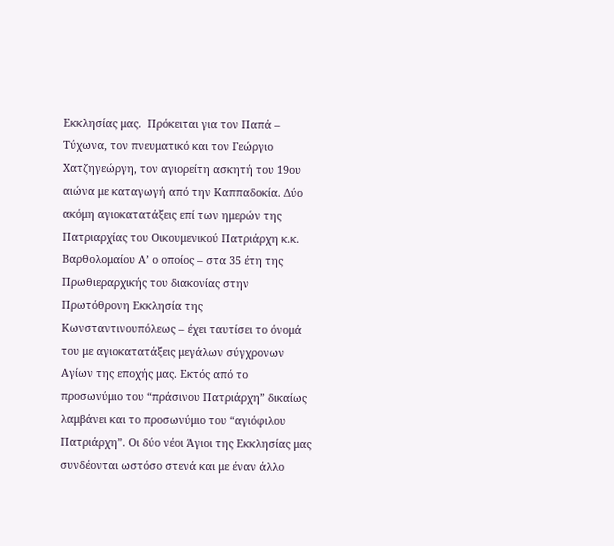Εκκλησίας μας.  Πρόκειται για τον Παπά – Τύχωνα, τον πνευματικό και τον Γεώργιο Χατζηγεώργη, τον αγιορείτη ασκητή του 19ου αιώνα με καταγωγή από την Καππαδοκία. Δύο ακόμη αγιοκατατάξεις επί των ημερών της Πατριαρχίας του Οικουμενικού Πατριάρχη κ.κ. Βαρθολομαίου Α’ ο οποίος – στα 35 έτη της Πρωθιεραρχικής του διακονίας στην Πρωτόθρονη Εκκλησία της Κωνσταντινουπόλεως – έχει ταυτίσει το όνομά του με αγιοκατατάξεις μεγάλων σύγχρονων Αγίων της εποχής μας. Εκτός από το προσωνύμιο του “πράσινου Πατριάρχη” δικαίως λαμβάνει και το προσωνύμιο του “αγιόφιλου Πατριάρχη”. Οι δύο νέοι Άγιοι της Εκκλησίας μας συνδέονται ωστόσο στενά και με έναν άλλο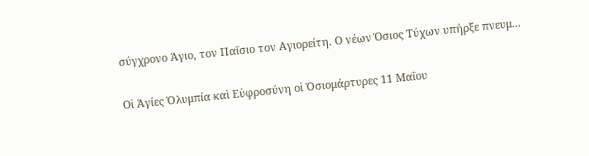σύγχρονο Άγιο, τον Παΐσιο τον Αγιορείτη. Ο νέων Όσιος Τύχων υπήρξε πνευμ...

Οἱ Ἁγίες Ὀλυμπία καὶ Εὐφροσύνη οἱ Ὁσιομάρτυρες 11 Μαΐου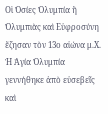Οἱ Ὁσίες Ὀλυμπία ἢ Ὀλυμπιὰς καὶ Εὐφροσύνη ἔζησαν τὸν 13ο αἰώνα μ.Χ. Ἡ Ἁγία Ὀλυμπία γεννήθηκε ἀπὸ εὐσεβεῖς καὶ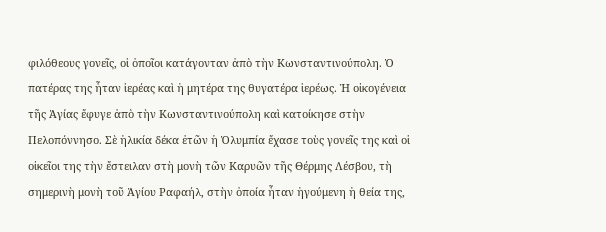φιλόθεους γονεῖς, οἱ ὁποῖοι κατάγονταν ἀπὸ τὴν Κωνσταντινούπολη. Ὁ πατέρας της ἦταν ἱερέας καὶ ἡ μητέρα της θυγατέρα ἱερέως. Ἡ οἰκογένεια τῆς Ἁγίας ἔφυγε ἀπὸ τὴν Κωνσταντινούπολη καὶ κατοίκησε στὴν Πελοπόννησο. Σὲ ἡλικία δέκα ἐτῶν ἡ Ὀλυμπία ἔχασε τοὺς γονεῖς της καὶ οἱ οἰκεῖοι της τὴν ἔστειλαν στὴ μονὴ τῶν Καρυῶν τῆς Θέρμης Λέσβου, τὴ σημερινὴ μονὴ τοῦ Ἁγίου Ραφαήλ, στὴν ὁποία ἦταν ἡγούμενη ἡ θεία της,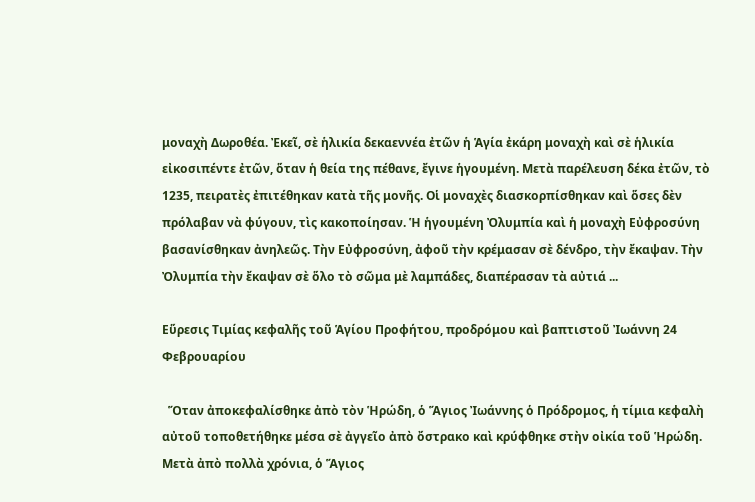μοναχὴ Δωροθέα. Ἐκεῖ, σὲ ἡλικία δεκαεννέα ἐτῶν ἡ Ἁγία ἐκάρη μοναχὴ καὶ σὲ ἡλικία εἰκοσιπέντε ἐτῶν, ὅταν ἡ θεία της πέθανε, ἔγινε ἡγουμένη. Μετὰ παρέλευση δέκα ἐτῶν, τὸ 1235, πειρατὲς ἐπιτέθηκαν κατὰ τῆς μονῆς. Οἱ μοναχὲς διασκορπίσθηκαν καὶ ὅσες δὲν πρόλαβαν νὰ φύγουν, τὶς κακοποίησαν. Ἡ ἡγουμένη Ὀλυμπία καὶ ἡ μοναχὴ Εὐφροσύνη βασανίσθηκαν ἀνηλεῶς. Τὴν Εὐφροσύνη, ἀφοῦ τὴν κρέμασαν σὲ δένδρο, τὴν ἔκαψαν. Τὴν Ὀλυμπία τὴν ἔκαψαν σὲ ὅλο τὸ σῶμα μὲ λαμπάδες, διαπέρασαν τὰ αὐτιά ...

Εὕρεσις Τιμίας κεφαλῆς τοῦ Ἁγίου Προφήτου, προδρόμου καὶ βαπτιστοῦ Ἰωάννη 24 Φεβρουαρίου

  Ὅταν ἀποκεφαλίσθηκε ἀπὸ τὸν Ἡρώδη, ὁ Ἅγιος Ἰωάννης ὁ Πρόδρομος, ἡ τίμια κεφαλὴ αὐτοῦ τοποθετήθηκε μέσα σὲ ἀγγεῖο ἀπὸ ὄστρακο καὶ κρύφθηκε στὴν οἰκία τοῦ Ἡρώδη. Μετὰ ἀπὸ πολλὰ χρόνια, ὁ Ἅγιος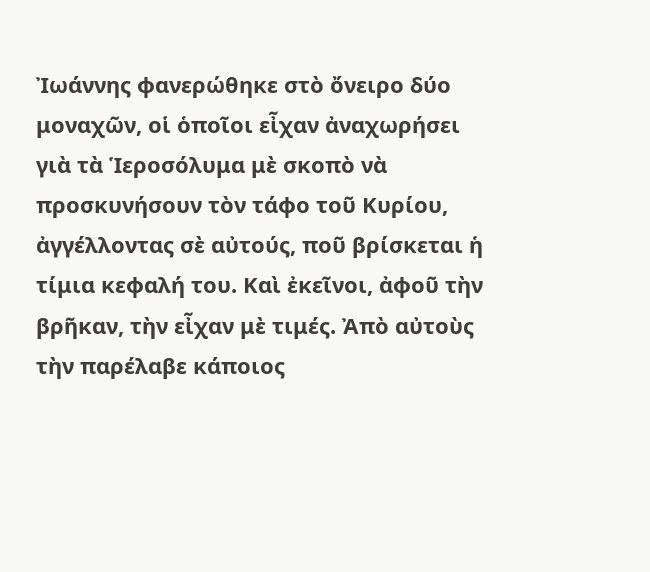Ἰωάννης φανερώθηκε στὸ ὄνειρο δύο μοναχῶν, οἱ ὁποῖοι εἶχαν ἀναχωρήσει γιὰ τὰ Ἱεροσόλυμα μὲ σκοπὸ νὰ προσκυνήσουν τὸν τάφο τοῦ Κυρίου, ἀγγέλλοντας σὲ αὐτούς, ποῦ βρίσκεται ἡ τίμια κεφαλή του. Καὶ ἐκεῖνοι, ἀφοῦ τὴν βρῆκαν, τὴν εἶχαν μὲ τιμές. Ἀπὸ αὐτοὺς τὴν παρέλαβε κάποιος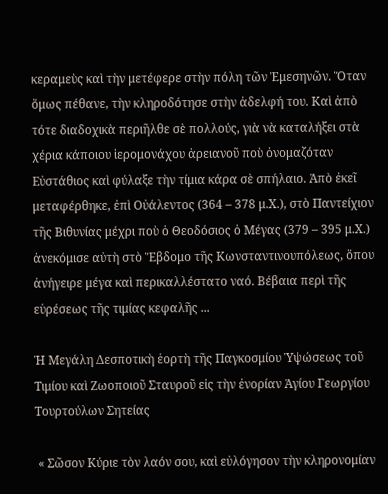κεραμεὺς καὶ τὴν μετέφερε στὴν πόλη τῶν Ἐμεσηνῶν. Ὅταν ὅμως πέθανε, τὴν κληροδότησε στὴν ἀδελφή του. Καὶ ἀπὸ τότε διαδοχικὰ περιῆλθε σὲ πολλούς, γιὰ νὰ καταλήξει στὰ χέρια κάποιου ἱερομονάχου ἀρειανοῦ ποὺ ὀνομαζόταν Εὐστάθιος καὶ φύλαξε τὴν τίμια κάρα σὲ σπήλαιο. Ἀπὸ ἐκεῖ μεταφέρθηκε, ἐπὶ Οὐάλεντος (364 – 378 μ.Χ.), στὸ Παντείχιον τῆς Βιθυνίας μέχρι ποὺ ὁ Θεοδόσιος ὁ Μέγας (379 – 395 μ.Χ.) ἀνεκόμισε αὐτὴ στὸ Ἕβδομο τῆς Κωνσταντινουπόλεως, ὅπου ἀνήγειρε μέγα καὶ περικαλλέστατο ναό. Βέβαια περὶ τῆς εὑρέσεως τῆς τιμίας κεφαλῆς ...

Ἡ Μεγάλη Δεσποτικὴ ἑορτὴ τῆς Παγκοσμίου Ὑψώσεως τοῦ Τιμίου καὶ Ζωοποιοῦ Σταυροῦ εἰς τὴν ἐνορίαν Ἁγίου Γεωργίου Τουρτούλων Σητείας

 « Σῶσον Κύριε τὸν λαόν σου, καὶ εὐλόγησον τὴν κληρονομίαν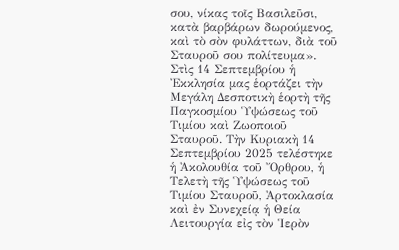σου, νίκας τοῖς Βασιλεῦσι, κατὰ βαρβάρων δωρούμενος, καὶ τὸ σὸν φυλάττων, διὰ τοῦ Σταυροῦ σου πολίτευμα». Στὶς 14 Σεπτεμβρίου ἡ Ἐκκλησία μας ἑορτάζει τὴν Μεγάλη Δεσποτικὴ ἑορτὴ τῆς Παγκοσμίου Ὑψώσεως τοῦ Τιμίου καὶ Ζωοποιοῦ Σταυροῦ. Τὴν Κυριακὴ 14 Σεπτεμβρίου 2025 τελέστηκε ἡ Ἀκολουθία τοῦ Ὄρθρου, ἡ Τελετὴ τῆς Ὑψώσεως τοῦ Τιμίου Σταυροῦ, Ἀρτοκλασία καὶ ἐν Συνεχείᾳ ἡ Θεία Λειτουργία εἰς τὸν Ἱερὸν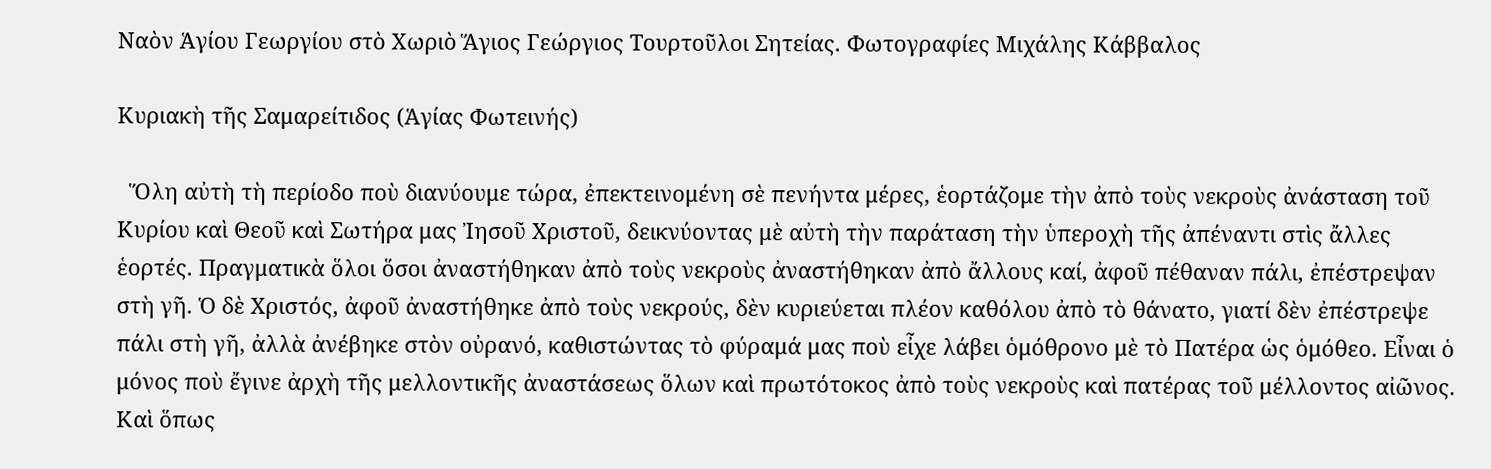Ναὸν Ἁγίου Γεωργίου στὸ Χωριὸ Ἅγιος Γεώργιος Τουρτοῦλοι Σητείας. Φωτογραφίες Μιχάλης Κάββαλος

Κυριακὴ τῆς Σαμαρείτιδος (Ἁγίας Φωτεινής)

  Ὅλη αὐτὴ τὴ περίοδο ποὺ διανύουμε τώρα, ἐπεκτεινομένη σὲ πενήντα μέρες, ἑορτάζομε τὴν ἀπὸ τοὺς νεκροὺς ἀνάσταση τοῦ Κυρίου καὶ Θεοῦ καὶ Σωτήρα μας Ἰησοῦ Χριστοῦ, δεικνύοντας μὲ αὐτὴ τὴν παράταση τὴν ὑπεροχὴ τῆς ἀπέναντι στὶς ἄλλες ἑορτές. Πραγματικὰ ὅλοι ὅσοι ἀναστήθηκαν ἀπὸ τοὺς νεκροὺς ἀναστήθηκαν ἀπὸ ἄλλους καί, ἀφοῦ πέθαναν πάλι, ἐπέστρεψαν στὴ γῆ. Ὁ δὲ Χριστός, ἀφοῦ ἀναστήθηκε ἀπὸ τοὺς νεκρούς, δὲν κυριεύεται πλέον καθόλου ἀπὸ τὸ θάνατο, γιατί δὲν ἐπέστρεψε πάλι στὴ γῆ, ἀλλὰ ἀνέβηκε στὸν οὐρανό, καθιστώντας τὸ φύραμά μας ποὺ εἶχε λάβει ὁμόθρονο μὲ τὸ Πατέρα ὡς ὁμόθεο. Εἶναι ὁ μόνος ποὺ ἔγινε ἀρχὴ τῆς μελλοντικῆς ἀναστάσεως ὅλων καὶ πρωτότοκος ἀπὸ τοὺς νεκροὺς καὶ πατέρας τοῦ μέλλοντος αἰῶνος. Καὶ ὅπως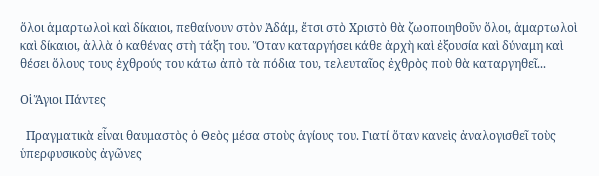ὅλοι ἁμαρτωλοὶ καὶ δίκαιοι, πεθαίνουν στὸν Ἀδάμ, ἔτσι στὸ Χριστὸ θὰ ζωοποιηθοῦν ὅλοι, ἁμαρτωλοὶ καὶ δίκαιοι, ἀλλὰ ὁ καθένας στὴ τάξη του. Ὅταν καταργήσει κάθε ἀρχὴ καὶ ἐξουσία καὶ δύναμη καὶ θέσει ὅλους τους ἐχθρούς του κάτω ἀπὸ τὰ πόδια του, τελευταῖος ἐχθρὸς ποὺ θὰ καταργηθεῖ...

Οἱ Ἅγιοι Πάντες

  Πραγματικὰ εἶναι θαυμαστὸς ὁ Θεὸς μέσα στοὺς ἁγίους του. Γιατί ὅταν κανεὶς ἀναλογισθεῖ τοὺς ὑπερφυσικοὺς ἀγῶνες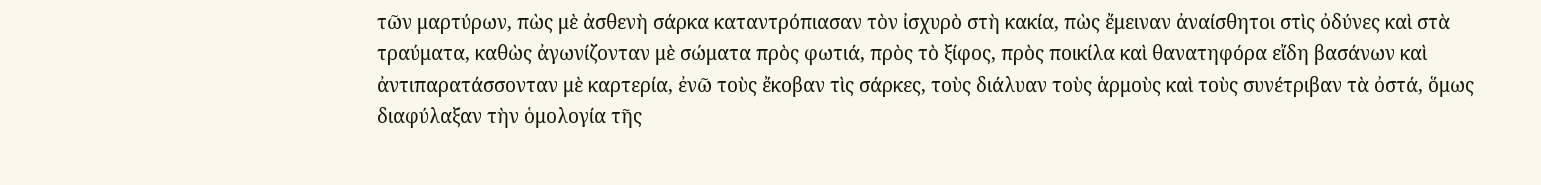τῶν μαρτύρων, πὼς μὲ ἀσθενὴ σάρκα καταντρόπιασαν τὸν ἰσχυρὸ στὴ κακία, πὼς ἔμειναν ἀναίσθητοι στὶς ὀδύνες καὶ στὰ τραύματα, καθὼς ἀγωνίζονταν μὲ σώματα πρὸς φωτιά, πρὸς τὸ ξίφος, πρὸς ποικίλα καὶ θανατηφόρα εἴδη βασάνων καὶ ἀντιπαρατάσσονταν μὲ καρτερία, ἐνῶ τοὺς ἔκοβαν τὶς σάρκες, τοὺς διάλυαν τοὺς ἁρμοὺς καὶ τοὺς συνέτριβαν τὰ ὀστά, ὅμως διαφύλαξαν τὴν ὁμολογία τῆς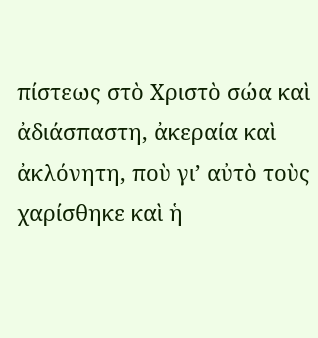πίστεως στὸ Χριστὸ σώα καὶ ἀδιάσπαστη, ἀκεραία καὶ ἀκλόνητη, ποὺ γι’ αὐτὸ τοὺς χαρίσθηκε καὶ ἡ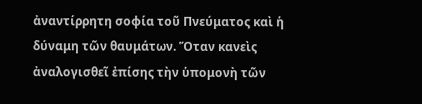ἀναντίρρητη σοφία τοῦ Πνεύματος καὶ ἡ δύναμη τῶν θαυμάτων. Ὅταν κανεὶς ἀναλογισθεῖ ἐπίσης τὴν ὑπομονὴ τῶν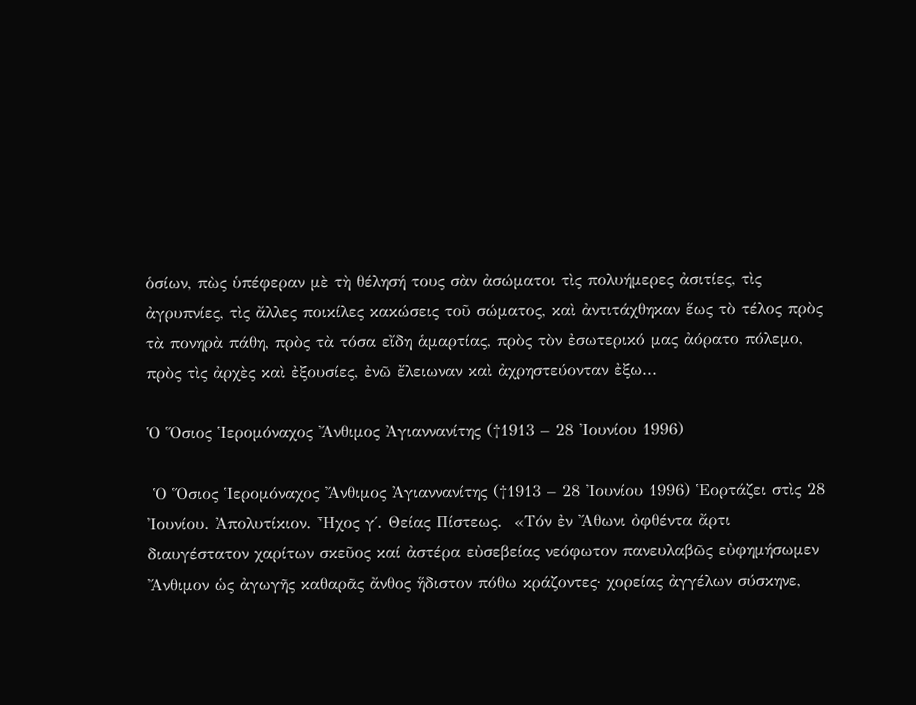ὁσίων, πὼς ὑπέφεραν μὲ τὴ θέλησή τους σὰν ἀσώματοι τὶς πολυήμερες ἀσιτίες, τὶς ἀγρυπνίες, τὶς ἄλλες ποικίλες κακώσεις τοῦ σώματος, καὶ ἀντιτάχθηκαν ἕως τὸ τέλος πρὸς τὰ πονηρὰ πάθη, πρὸς τὰ τόσα εἴδη ἁμαρτίας, πρὸς τὸν ἐσωτερικό μας ἀόρατο πόλεμο, πρὸς τὶς ἀρχὲς καὶ ἐξουσίες, ἐνῶ ἔλειωναν καὶ ἀχρηστεύονταν ἐξω...

Ὁ Ὅσιος Ἱερομόναχος Ἄνθιμος Ἀγιαννανίτης (†1913 – 28 Ἰουνίου 1996)

 Ὁ Ὅσιος Ἱερομόναχος Ἄνθιμος Ἀγιαννανίτης (†1913 – 28 Ἰουνίου 1996) Ἑορτάζει στὶς 28 Ἰουνίου. Ἀπολυτίκιον. Ἦχος γ΄. Θείας Πίστεως.  «Τόν ἐν Ἄθωνι ὀφθέντα ἄρτι διαυγέστατον χαρίτων σκεῦος καί ἀστέρα εὐσεβείας νεόφωτον πανευλαβῶς εὐφημήσωμεν Ἄνθιμον ὡς ἀγωγῆς καθαρᾶς ἄνθος ἥδιστον πόθω κράζοντες· χορείας ἀγγέλων σύσκηνε,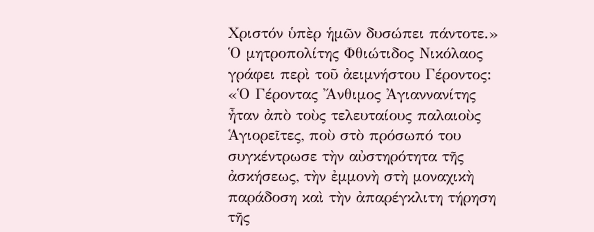Χριστόν ὑπὲρ ἡμῶν δυσώπει πάντοτε.» Ὁ μητροπολίτης Φθιώτιδος Νικόλαος γράφει περὶ τοῦ ἀειμνήστου Γέροντος: «Ὁ Γέροντας Ἄνθιμος Ἀγιαννανίτης ἦταν ἀπὸ τοὺς τελευταίους παλαιοὺς Ἁγιορεῖτες, ποὺ στὸ πρόσωπό του συγκέντρωσε τὴν αὐστηρότητα τῆς ἀσκήσεως, τὴν ἐμμονὴ στὴ μοναχικὴ παράδοση καὶ τὴν ἀπαρέγκλιτη τήρηση τῆς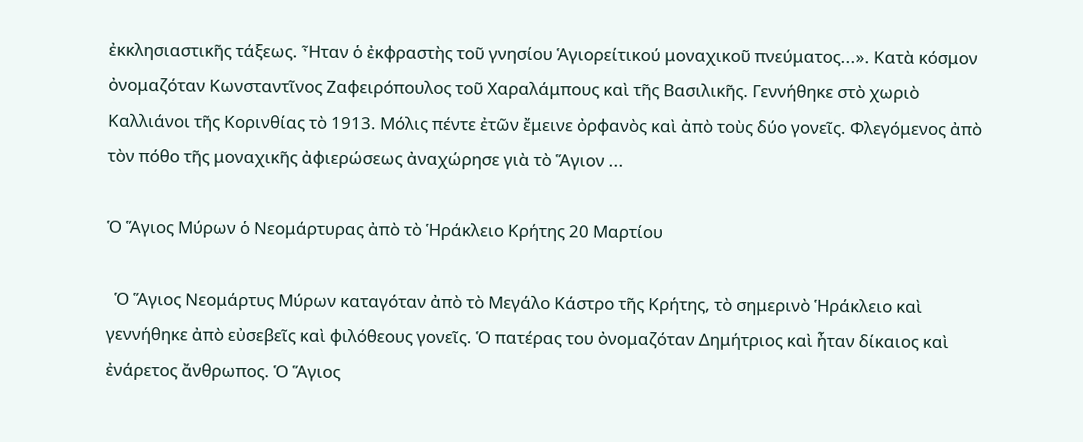ἐκκλησιαστικῆς τάξεως. Ἦταν ὁ ἐκφραστὴς τοῦ γνησίου Ἁγιορείτικού μοναχικοῦ πνεύματος...». Κατὰ κόσμον ὀνομαζόταν Κωνσταντῖνος Ζαφειρόπουλος τοῦ Χαραλάμπους καὶ τῆς Βασιλικῆς. Γεννήθηκε στὸ χωριὸ Καλλιάνοι τῆς Κορινθίας τὸ 1913. Μόλις πέντε ἐτῶν ἔμεινε ὀρφανὸς καὶ ἀπὸ τοὺς δύο γονεῖς. Φλεγόμενος ἀπὸ τὸν πόθο τῆς μοναχικῆς ἀφιερώσεως ἀναχώρησε γιὰ τὸ Ἅγιον ...

Ὁ Ἅγιος Μύρων ὁ Νεομάρτυρας ἀπὸ τὸ Ἡράκλειο Κρήτης 20 Μαρτίου

  Ὁ Ἅγιος Νεομάρτυς Μύρων καταγόταν ἀπὸ τὸ Μεγάλο Κάστρο τῆς Κρήτης, τὸ σημερινὸ Ἡράκλειο καὶ γεννήθηκε ἀπὸ εὐσεβεῖς καὶ φιλόθεους γονεῖς. Ὁ πατέρας του ὀνομαζόταν Δημήτριος καὶ ἦταν δίκαιος καὶ ἐνάρετος ἄνθρωπος. Ὁ Ἅγιος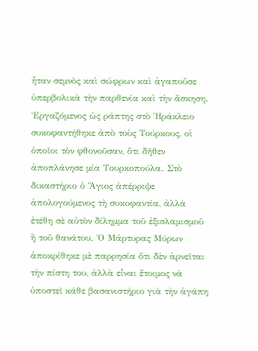ἦταν σεμνὸς καὶ σώφρων καὶ ἀγαποῦσε ὑπερβολικὰ τὴν παρθενία καὶ τὴν ἄσκηση. Ἐργαζόμενος ὡς ράπτης στὸ Ἡράκλειο συκοφαντήθηκε ἀπὸ τοὺς Τούρκους, οἱ ὁποῖοι τὸν φθονοῦσαν, ὅτι δῆθεν ἀποπλάνησε μία Τουρκοπούλα. Στὸ δικαστήριο ὁ Ἅγιος ἀπέρριψε ἀπολογούμενος τὴ συκοφαντία, ἀλλὰ ἐτέθη σὲ αὐτὸν δίλημμα τοῦ ἐξισλαμισμοῦ ἢ τοῦ θανάτου. Ὁ Μάρτυρας Μύρων ἀποκρίθηκε μὲ παρρησία ὅτι δὲν ἀρνεῖται τὴν πίστη του, ἀλλὰ εἶναι ἕτοιμος νὰ ὑποστεῖ κάθε βασανιστήριο γιὰ τὴν ἀγάπη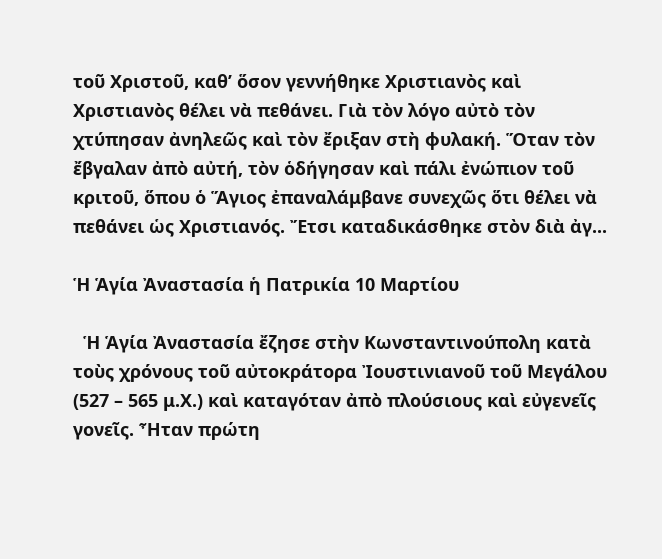τοῦ Χριστοῦ, καθ’ ὅσον γεννήθηκε Χριστιανὸς καὶ Χριστιανὸς θέλει νὰ πεθάνει. Γιὰ τὸν λόγο αὐτὸ τὸν χτύπησαν ἀνηλεῶς καὶ τὸν ἔριξαν στὴ φυλακή. Ὅταν τὸν ἔβγαλαν ἀπὸ αὐτή, τὸν ὁδήγησαν καὶ πάλι ἐνώπιον τοῦ κριτοῦ, ὅπου ὁ Ἅγιος ἐπαναλάμβανε συνεχῶς ὅτι θέλει νὰ πεθάνει ὡς Χριστιανός. Ἔτσι καταδικάσθηκε στὸν διὰ ἀγ...

Ἡ Ἁγία Ἀναστασία ἡ Πατρικία 10 Μαρτίου

  Ἡ Ἁγία Ἀναστασία ἔζησε στὴν Κωνσταντινούπολη κατὰ τοὺς χρόνους τοῦ αὐτοκράτορα Ἰουστινιανοῦ τοῦ Μεγάλου (527 – 565 μ.Χ.) καὶ καταγόταν ἀπὸ πλούσιους καὶ εὐγενεῖς γονεῖς. Ἦταν πρώτη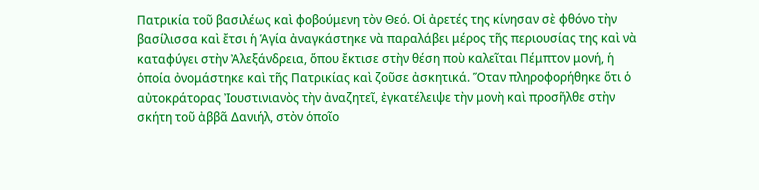Πατρικία τοῦ βασιλέως καὶ φοβούμενη τὸν Θεό. Οἱ ἀρετές της κίνησαν σὲ φθόνο τὴν βασίλισσα καὶ ἔτσι ἡ Ἁγία ἀναγκάστηκε νὰ παραλάβει μέρος τῆς περιουσίας της καὶ νὰ καταφύγει στὴν Ἀλεξάνδρεια, ὅπου ἔκτισε στὴν θέση ποὺ καλεῖται Πέμπτον μονή, ἡ ὁποία ὀνομάστηκε καὶ τῆς Πατρικίας καὶ ζοῦσε ἀσκητικά. Ὅταν πληροφορήθηκε ὅτι ὁ αὐτοκράτορας Ἰουστινιανὸς τὴν ἀναζητεῖ, ἐγκατέλειψε τὴν μονὴ καὶ προσῆλθε στὴν σκήτη τοῦ ἀββᾶ Δανιήλ, στὸν ὁποῖο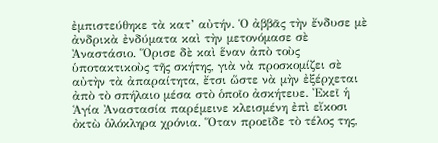ἐμπιστεύθηκε τὰ κατ’ αὐτήν. Ὁ ἀββᾶς τὴν ἔνδυσε μὲ ἀνδρικὰ ἐνδύματα καὶ τὴν μετονόμασε σὲ Ἀναστάσιο. Ὅρισε δὲ καὶ ἕναν ἀπὸ τοὺς ὑποτακτικοὺς τῆς σκήτης, γιὰ νὰ προσκομίζει σὲ αὐτὴν τὰ ἀπαραίτητα, ἔτσι ὥστε νὰ μὴν ἐξέρχεται ἀπὸ τὸ σπήλαιο μέσα στὸ ὁποῖο ἀσκήτευε. Ἐκεῖ ἡ Ἁγία Ἀναστασία παρέμεινε κλεισμένη ἐπὶ εἴκοσι ὀκτὼ ὁλόκληρα χρόνια. Ὅταν προεῖδε τὸ τέλος της,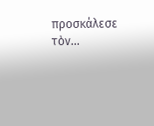προσκάλεσε τὸν...